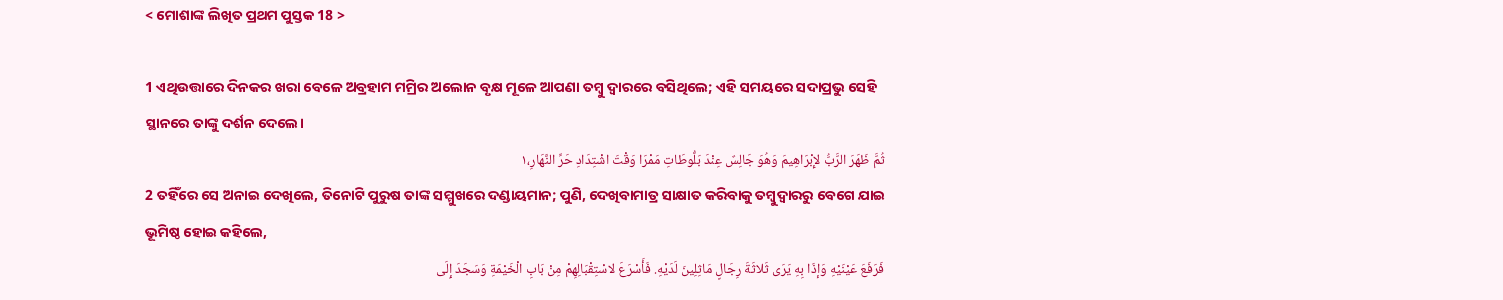< ମୋଶାଙ୍କ ଲିଖିତ ପ୍ରଥମ ପୁସ୍ତକ 18 >

1 ଏଥିଉତ୍ତାରେ ଦିନକର ଖରା ବେଳେ ଅବ୍ରହାମ ମମ୍ରିର ଅଲୋନ ବୃକ୍ଷ ମୂଳେ ଆପଣା ତମ୍ବୁ ଦ୍ୱାରରେ ବସିଥିଲେ; ଏହି ସମୟରେ ସଦାପ୍ରଭୁ ସେହି ସ୍ଥାନରେ ତାଙ୍କୁ ଦର୍ଶନ ଦେଲେ।
ثُمَّ ظَهَرَ الرَّبُّ لإِبْرَاهِيمَ وَهُوَ جَالِسٌ عِنْدَ بَلُّوطَاتِ مَمْرَا وَقْتَ اشْتِدَادِ حَرِّ النَّهَارِ،١
2 ତହିଁରେ ସେ ଅନାଇ ଦେଖିଲେ, ତିନୋଟି ପୁରୁଷ ତାଙ୍କ ସମ୍ମୁଖରେ ଦଣ୍ଡାୟମାନ; ପୁଣି, ଦେଖିବାମାତ୍ର ସାକ୍ଷାତ କରିବାକୁ ତମ୍ବୁଦ୍ୱାରରୁ ବେଗେ ଯାଇ ଭୂମିଷ୍ଠ ହୋଇ କହିଲେ,
فَرَفَعَ عَيْنَيْهِ وَإذَا بِهِ يَرَى ثَلاثَةَ رِجَالٍ مَاثِلِينَ لَدَيْهِ. فَأَسْرَعَ لاسْتِقْبَالِهِمْ مِنْ بَابِ الْخَيْمَةِ وَسَجَدَ إِلَى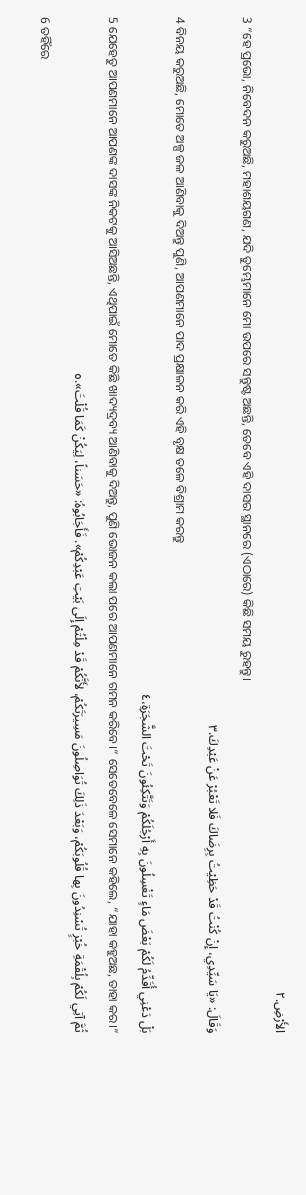الأَرْضِ.٢
3 “ହେ ପ୍ରଭୋ, ନିବେଦନ କରୁଅଛି, ମହାଶୟଗଣ, ଯଦି ତୁମ୍ଭେମାନେ ମୋ ଉପରେ ସନ୍ତୁଷ୍ଟ ଅଛନ୍ତି, ତେବେ ଏହି ଦାସର ସ୍ଥାନରେ (ଏଠାରେ) କିଛି ସମୟ ରୁହନ୍ତୁ।
وَقَالَ: «يَا سَيِّدِي، إِنْ كُنْتُ قَدْ حَظِيْتُ بِرِضَاكَ فَلا تَعْبُرْ عَنْ عَبْدِكَ.٣
4 ବିନୟ କରୁଅଛି, ମୋତେ ଅଳ୍ପ ଜଳ ଆଣିବାକୁ ଦିଅନ୍ତୁ ପୁଣି, ଆପଣମାନେ ପାଦ ପ୍ରକ୍ଷାଳନ କରି ଏହି ବୃକ୍ଷ ତଳେ ବିଶ୍ରାମ କରନ୍ତୁ
بَلْ دَعْنِي أُقَدِّمُ لَكُمْ بَعْضَ مَاءٍ تَغْسِلُونَ بِهِ أَرْجُلَكُمْ وَتَتَّكِئُونَ تَحْتَ الشَّجَرَةِ،٤
5 ଯେହେତୁ ଆପଣମାନେ ଆପଣଙ୍କ ଦାସଙ୍କ ନିକଟକୁ ଆସିଅଛନ୍ତି, ଏଥିପାଇଁ ମୋତେ କିଛି ଖାଦ୍ୟଦ୍ରବ୍ୟ ଆଣିବାକୁ ଦିଅନ୍ତୁ, ପୁଣି ଭୋଜନ କଲା ପରେ ଆପଣମାନେ ଗମନ କରିବେ।” ସେତେବେଳେ ସେମାନେ କହିଲେ, “ଯାହା କହୁଅଛ, ତାହା କର।”
ثُمَّ آتِي لَكُمْ بِلُقْمَةِ خُبْزٍ تُسْنِدُونَ بِها قُلُوبَكُمْ، وَبَعْدَ ذَلِكَ تُوَاصِلُونَ مَسِيرَتَكُمْ، لأَنَّكُمْ قَدْ مِلْتُمْ إِلَى بَيْتِ عَبْدِكُمْ». فَأَجَابُوهُ: «حَسَناً، لِيَكُنْ كَمَا قُلْتَ».٥
6 ତହିଁରେ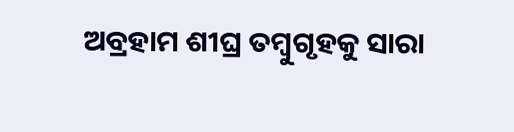ଅବ୍ରହାମ ଶୀଘ୍ର ତମ୍ବୁଗୃହକୁ ସାରା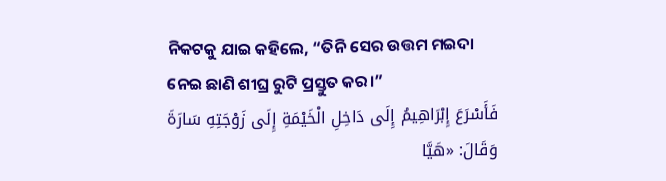ନିକଟକୁ ଯାଇ କହିଲେ, “ତିନି ସେର ଉତ୍ତମ ମଇଦା ନେଇ ଛାଣି ଶୀଘ୍ର ରୁଟି ପ୍ରସ୍ତୁତ କର।”
فَأَسْرَعَ إِبْرَاهِيمُ إِلَى دَاخِلِ الْخَيْمَةِ إِلَى زَوْجَتِهِ سَارَةَ وَقَالَ: «هَيَّا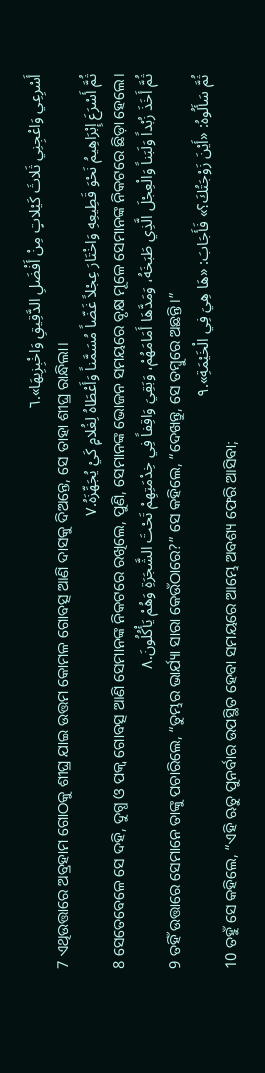أَسْرِعِي وَاعْجِنِي ثَلاثَ كَيْلاتٍ مِنْ أَفْضَلِ الدَّقِيقِ وَاخْبِزِيهَا».٦
7 ଏଥିଉତ୍ତାରେ ଅବ୍ରହାମ ଗୋଠକୁ ଶୀଘ୍ର ଯାଇ ଉତ୍ତମ କୋମଳ ଗୋବତ୍ସ ଆଣି ଦାସକୁ ଦିଅନ୍ତେ, ସେ ତାହା ଶୀଘ୍ର ରାନ୍ଧିଲା।
ثُمَّ أَسْرَعَ إِبْرَاهِيمُ نَحْوَ قَطِيعِهِ وَاخْتَارَ عِجْلاً غَضّاً مُسَمَّناً وَأَعْطَاهُ لِغُلامٍ كَيْ يُجَهِّزَهُ.٧
8 ସେତେବେଳେ ସେ ଦହି, ଦୁଗ୍ଧ ଓ ପକ୍ୱ ଗୋବତ୍ସ ଆଣି ସେମାନଙ୍କ ନିକଟରେ ରଖିଲେ, ପୁଣି, ସେମାନଙ୍କ ଭୋଜନ ସମୟରେ ବୃକ୍ଷ ମୂଳେ ସେମାନଙ୍କ ନିକଟରେ ଛିଡ଼ା ହେଲେ।
ثُمَّ أَخَذَ زُبْداً وَلَبَناً وَالْعِجْلَ الَّذِي طَبَخَهُ، وَمَدَّهَا أَمَامَهُمْ، وَبَقِيَ وَاقِفاً فِي خِدْمَتِهِمْ تَحْتَ الشَّجَرَةِ وَهُمْ يَأْكُلُونَ.٨
9 ତହିଁ ଉତ୍ତାରେ ସେମାନେ ତାଙ୍କୁ ପଚାରିଲେ, “ତୁମ୍ଭର ଭାର୍ଯ୍ୟା ସାରା କେଉଁଠାରେ?” ସେ କହିଲେ, “ଦେଖନ୍ତୁ, ସେ ତମ୍ବୁରେ ଅଛନ୍ତି।”
ثُمَّ سَأَلُوهُ: «أَيْنَ زَوْجَتُكَ؟» فَأَجَابَ: «هَا هِيَ فِي الْخَيْمَةِ».٩
10 ତହୁଁ ସେ କହିଲେ, “ଏହି ଋତୁ ପୁନର୍ବାର ଉପସ୍ଥିତ ହେବା ସମୟରେ ଆମ୍ଭେ ଅବଶ୍ୟ ଫେରି ଆସିବା;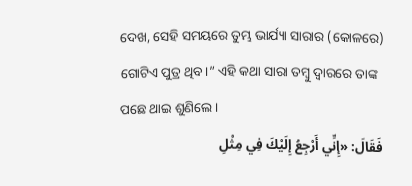ଦେଖ, ସେହି ସମୟରେ ତୁମ୍ଭ ଭାର୍ଯ୍ୟା ସାରାର (କୋଳରେ) ଗୋଟିଏ ପୁତ୍ର ଥିବ।” ଏହି କଥା ସାରା ତମ୍ବୁ ଦ୍ୱାରରେ ତାଙ୍କ ପଛେ ଥାଇ ଶୁଣିଲେ।
فَقَالَ: «إِنِّي أَرْجِعُ إِلَيْكَ فِي مِثْلِ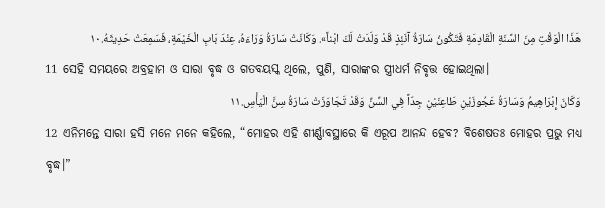هَذَا الْوَقْتِ مِنَ السَّنَةِ الْقَادِمَةِ فَتَكُونُ سَارَةُ آنَئِذٍ قَدْ وَلَدَتْ لَكَ ابْناً». وَكَانَتْ سَارَةُ وَرَاءَهُ، عِنْدَ بَابِ الْخَيْمَةِ، فَسَمِعَتْ حَدِيثَهُ.١٠
11 ସେହି ସମୟରେ ଅବ୍ରହାମ ଓ ସାରା ବୃଦ୍ଧ ଓ ଗତବୟସ୍କ ଥିଲେ, ପୁଣି, ସାରାଙ୍କର ସ୍ତ୍ରୀଧର୍ମ ନିବୃତ୍ତ ହୋଇଥିଲା।
وَكَانَ إِبْرَاهِيمُ وَسَارَةُ عَجُوزَيْنِ طَاعِنَيْنِ جِدّاً فِي السِّنِّ وَقَدْ تَجَاوَزَتْ سَارَةُ سِنَّ الْيَأْسِ.١١
12 ଏନିମନ୍ତେ ସାରା ହସି ମନେ ମନେ କହିଲେ, “ମୋହର ଏହି ଶୀର୍ଣ୍ଣାବସ୍ଥାରେ କି ଏରୂପ ଆନନ୍ଦ ହେବ? ବିଶେଷତଃ ମୋହର ପ୍ରଭୁ ମଧ୍ୟ ବୃଦ୍ଧ।”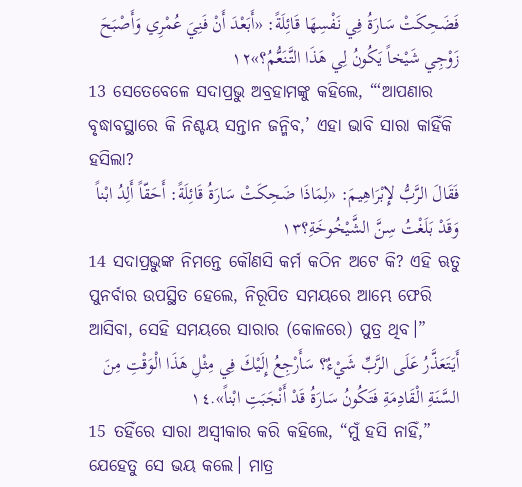فَضَحِكَتْ سَارَةُ فِي نَفْسِهَا قَائِلَةً: «أَبَعْدَ أَنْ فَنِيَ عُمْرِي وَأَصْبَحَ زَوْجِي شَيْخاً يَكُونُ لِي هَذَا التَّنَعُّمُ؟»١٢
13 ସେତେବେଳେ ସଦାପ୍ରଭୁ ଅବ୍ରହାମଙ୍କୁ କହିଲେ, “‘ଆପଣାର ବୃଦ୍ଧାବସ୍ଥାରେ କି ନିଶ୍ଚୟ ସନ୍ତାନ ଜନ୍ମିବ,’ ଏହା ଭାବି ସାରା କାହିଁକି ହସିଲା?
فَقَالَ الرَّبُّ لإِبْرَاهِيمَ: «لِمَاذَا ضَحِكَتْ سَارَةُ قَائِلَةً: أَحَقّاً أَلِدُ ابْناً وَقَدْ بَلَغْتُ سِنَّ الشَّيْخُوخَةِ؟١٣
14 ସଦାପ୍ରଭୁଙ୍କ ନିମନ୍ତେ କୌଣସି କର୍ମ କଠିନ ଅଟେ କି? ଏହି ଋତୁ ପୁନର୍ବାର ଉପସ୍ଥିତ ହେଲେ, ନିରୂପିତ ସମୟରେ ଆମ୍ଭେ ଫେରି ଆସିବା, ସେହି ସମୟରେ ସାରାର (କୋଳରେ) ପୁତ୍ର ଥିବ।”
أَيَتَعَذَّرُ عَلَى الرَّبِّ شَيْءٌ؟ سَأَرْجِعُ إِلَيْكَ فِي مِثْلِ هَذَا الْوَقْتِ مِنَ السَّنَةِ الْقَادِمَةِ فَتَكُونُ سَارَةُ قَدْ أَنْجَبَتِ ابْناً».١٤
15 ତହିଁରେ ସାରା ଅସ୍ୱୀକାର କରି କହିଲେ, “ମୁଁ ହସି ନାହିଁ,” ଯେହେତୁ ସେ ଭୟ କଲେ। ମାତ୍ର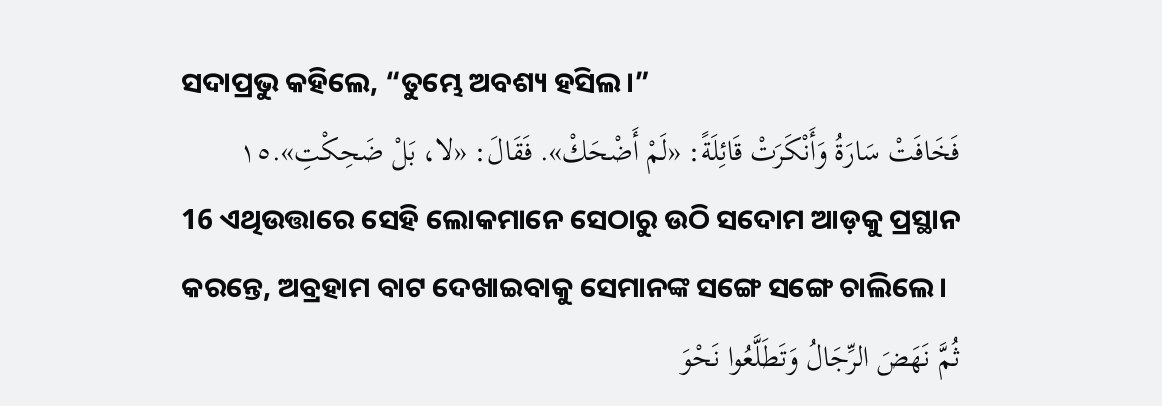ସଦାପ୍ରଭୁ କହିଲେ, “ତୁମ୍ଭେ ଅବଶ୍ୟ ହସିଲ।”
فَخَافَتْ سَارَةُ وَأَنْكَرَتْ قَائِلَةً: «لَمْ أَضْحَكْ». فَقَالَ: «لا، بَلْ ضَحِكْتِ».١٥
16 ଏଥିଉତ୍ତାରେ ସେହି ଲୋକମାନେ ସେଠାରୁ ଉଠି ସଦୋମ ଆଡ଼କୁ ପ୍ରସ୍ଥାନ କରନ୍ତେ, ଅବ୍ରହାମ ବାଟ ଦେଖାଇବାକୁ ସେମାନଙ୍କ ସଙ୍ଗେ ସଙ୍ଗେ ଚାଲିଲେ।
ثُمَّ نَهَضَ الرِّجَالُ وَتَطَلَّعُوا نَحْوَ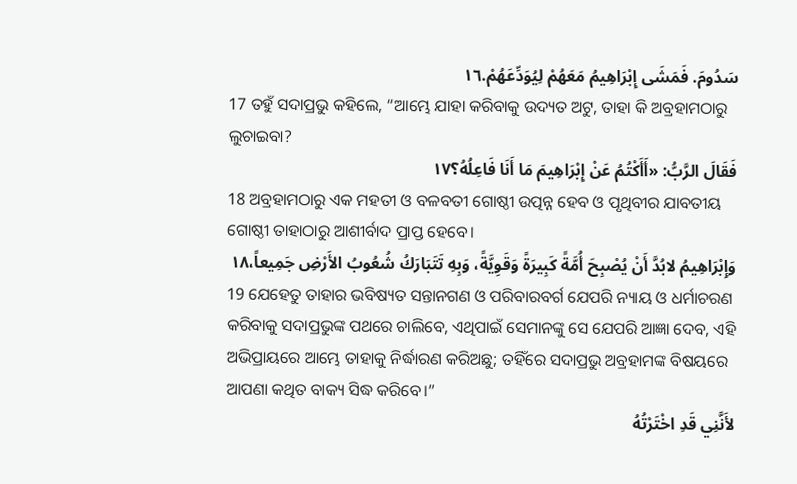سَدُومَ. فَمَشَى إِبْرَاهِيمُ مَعَهُمْ لِيُوَدِّعَهُمْ.١٦
17 ତହୁଁ ସଦାପ୍ରଭୁ କହିଲେ, “ଆମ୍ଭେ ଯାହା କରିବାକୁ ଉଦ୍ୟତ ଅଟୁ, ତାହା କି ଅବ୍ରହାମଠାରୁ ଲୁଚାଇବା?
فَقَالَ الرَّبُّ: «أَأَكْتُمُ عَنْ إِبْرَاهِيمَ مَا أَنَا فَاعِلُهُ؟١٧
18 ଅବ୍ରହାମଠାରୁ ଏକ ମହତୀ ଓ ବଳବତୀ ଗୋଷ୍ଠୀ ଉତ୍ପନ୍ନ ହେବ ଓ ପୃଥିବୀର ଯାବତୀୟ ଗୋଷ୍ଠୀ ତାହାଠାରୁ ଆଶୀର୍ବାଦ ପ୍ରାପ୍ତ ହେବେ।
وَإِبْرَاهِيمُ لابُدَّ أَنْ يُصْبِحَ أُمَّةً كَبِيرَةً وَقَوِيَّةً، وَبِهِ تَتَبَارَكُ شُعُوبُ الأَرْضِ جَمِيعاً،١٨
19 ଯେହେତୁ ତାହାର ଭବିଷ୍ୟତ ସନ୍ତାନଗଣ ଓ ପରିବାରବର୍ଗ ଯେପରି ନ୍ୟାୟ ଓ ଧର୍ମାଚରଣ କରିବାକୁ ସଦାପ୍ରଭୁଙ୍କ ପଥରେ ଚାଲିବେ, ଏଥିପାଇଁ ସେମାନଙ୍କୁ ସେ ଯେପରି ଆଜ୍ଞା ଦେବ, ଏହି ଅଭିପ୍ରାୟରେ ଆମ୍ଭେ ତାହାକୁ ନିର୍ଦ୍ଧାରଣ କରିଅଛୁ; ତହିଁରେ ସଦାପ୍ରଭୁ ଅବ୍ରହାମଙ୍କ ବିଷୟରେ ଆପଣା କଥିତ ବାକ୍ୟ ସିଦ୍ଧ କରିବେ।”
لأَنَّنِي قَدِ اخْتَرْتُهُ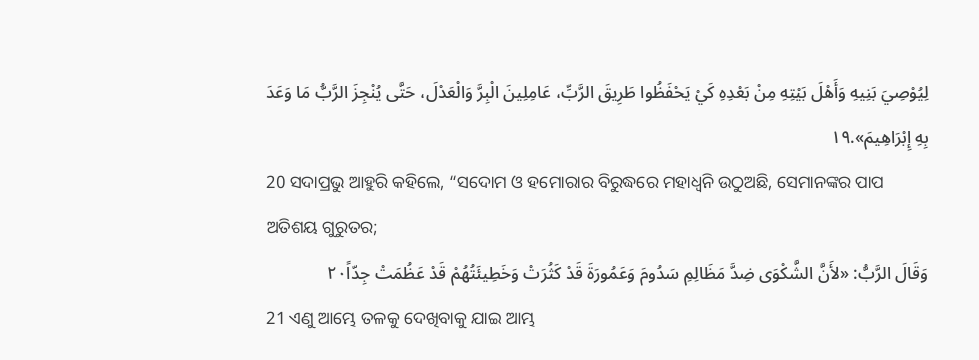لِيُوْصِيَ بَنِيهِ وَأَهْلَ بَيْتِهِ مِنْ بَعْدِهِ كَيْ يَحْفَظُوا طَرِيقَ الرَّبِّ، عَامِلِينَ الْبِرَّ وَالْعَدْلَ، حَتَّى يُنْجِزَ الرَّبُّ مَا وَعَدَ بِهِ إِبْرَاهِيمَ».١٩
20 ସଦାପ୍ରଭୁ ଆହୁରି କହିଲେ, “ସଦୋମ ଓ ହମୋରାର ବିରୁଦ୍ଧରେ ମହାଧ୍ୱନି ଉଠୁଅଛି, ସେମାନଙ୍କର ପାପ ଅତିଶୟ ଗୁରୁତର;
وَقَالَ الرَّبُّ: «لأَنَّ الشَّكْوَى ضِدَّ مَظَالِمِ سَدُومَ وَعَمُورَةَ قَدْ كَثُرَتْ وَخَطِيئَتُهُمْ قَدْ عَظُمَتْ جِدّاً٢٠
21 ଏଣୁ ଆମ୍ଭେ ତଳକୁ ଦେଖିବାକୁ ଯାଇ ଆମ୍ଭ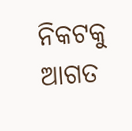ନିକଟକୁ ଆଗତ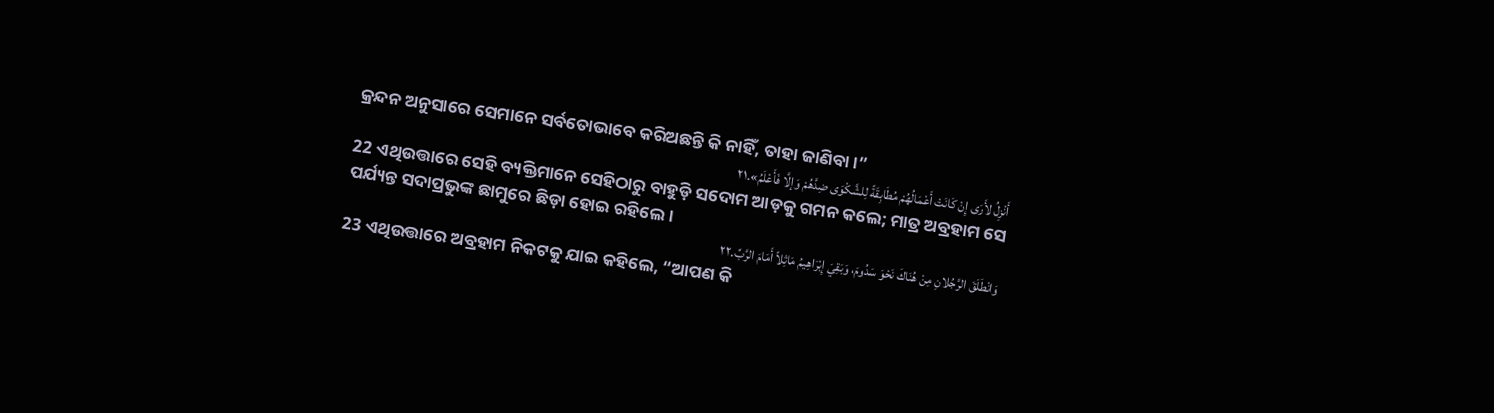କ୍ରନ୍ଦନ ଅନୁସାରେ ସେମାନେ ସର୍ବତୋଭାବେ କରିଅଛନ୍ତି କି ନାହିଁ, ତାହା ଜାଣିବା।”
أَنْزِلُ لأَرَى إِنْ كَانَتْ أَعْمَالُهُمْ مُطَابِقَةً لِلشَّكْوَى ضِدَّهُمْ وَإلَّا فَأَعْلَمُ».٢١
22 ଏଥିଉତ୍ତାରେ ସେହି ବ୍ୟକ୍ତିମାନେ ସେହିଠାରୁ ବାହୁଡ଼ି ସଦୋମ ଆଡ଼କୁ ଗମନ କଲେ; ମାତ୍ର ଅବ୍ରହାମ ସେ ପର୍ଯ୍ୟନ୍ତ ସଦାପ୍ରଭୁଙ୍କ ଛାମୁରେ ଛିଡ଼ା ହୋଇ ରହିଲେ।
وَانْطَلَقَ الرَّجُلانِ مِنْ هُنَاكَ نَحْوَ سَدُومَ، وَبَقِيَ إِبْرَاهِيمُ مَاثِلاً أَمَامَ الرَّبِّ.٢٢
23 ଏଥିଉତ୍ତାରେ ଅବ୍ରହାମ ନିକଟକୁ ଯାଇ କହିଲେ, “ଆପଣ କି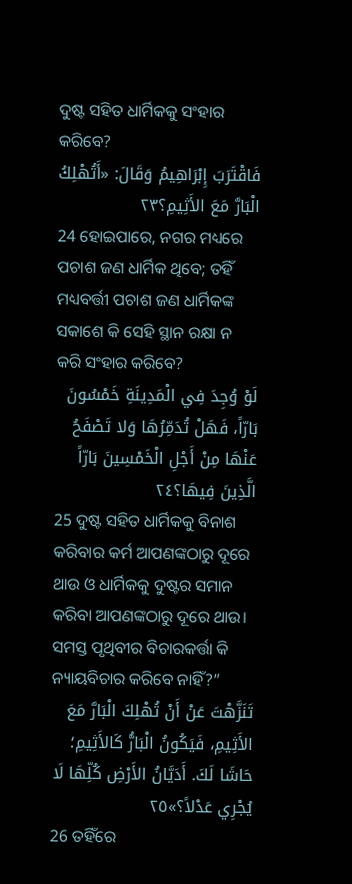ଦୁଷ୍ଟ ସହିତ ଧାର୍ମିକକୁ ସଂହାର କରିବେ?
فَاقْتَرَبَ إِبْرَاهِيمُ وَقَالَ: «أَتُهْلِكُ الْبَارَّ مَعَ الأَثِيمِ؟٢٣
24 ହୋଇପାରେ, ନଗର ମଧ୍ୟରେ ପଚାଶ ଜଣ ଧାର୍ମିକ ଥିବେ; ତହିଁ ମଧ୍ୟବର୍ତ୍ତୀ ପଚାଶ ଜଣ ଧାର୍ମିକଙ୍କ ସକାଶେ କି ସେହି ସ୍ଥାନ ରକ୍ଷା ନ କରି ସଂହାର କରିବେ?
لَوْ وُجِدَ فِي الْمَدِينَةِ خَمْسُونَ بَارّاً، فَهَلْ تُدَمِّرُهَا وَلا تَصْفَحُ عَنْهَا مِنْ أَجْلِ الْخَمْسِينَ بَارّاً الَّذِينَ فِيهَا؟٢٤
25 ଦୁଷ୍ଟ ସହିତ ଧାର୍ମିକକୁ ବିନାଶ କରିବାର କର୍ମ ଆପଣଙ୍କଠାରୁ ଦୂରେ ଥାଉ ଓ ଧାର୍ମିକକୁ ଦୁଷ୍ଟର ସମାନ କରିବା ଆପଣଙ୍କଠାରୁ ଦୂରେ ଥାଉ। ସମସ୍ତ ପୃଥିବୀର ବିଚାରକର୍ତ୍ତା କି ନ୍ୟାୟବିଚାର କରିବେ ନାହିଁ?”
تَنَزَّهْتَ عَنْ أَنْ تُهْلِكَ الْبَارَّ مَعَ الأَثِيمِ، فَيَكُونُ الْبَارُّ كَالأَثِيمِ؛ حَاشَا لَكَ. أَدَيَّانُ الأَرْضِ كُلِّهَا لَا يُجْرِي عَدْلاً؟»٢٥
26 ତହିଁରେ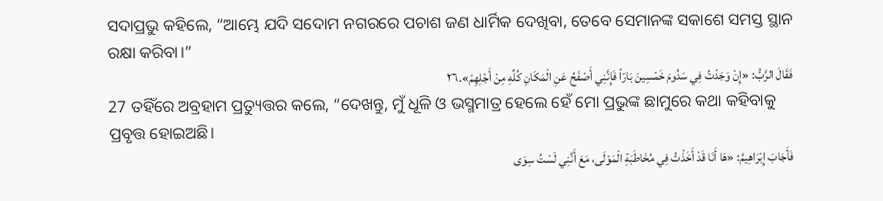ସଦାପ୍ରଭୁ କହିଲେ, “ଆମ୍ଭେ ଯଦି ସଦୋମ ନଗରରେ ପଚାଶ ଜଣ ଧାର୍ମିକ ଦେଖିବା, ତେବେ ସେମାନଙ୍କ ସକାଶେ ସମସ୍ତ ସ୍ଥାନ ରକ୍ଷା କରିବା।”
فَقَالَ الرَّبُّ: «إِنْ وَجَدْتُ فِي سَدُومَ خَمْسِينَ بَارّاً فَإِنَّنِي أَصْفَحُ عَنِ الْمَكَانِ كُلِّهِ مِنْ أَجْلِهِمْ».٢٦
27 ତହିଁରେ ଅବ୍ରହାମ ପ୍ରତ୍ୟୁତ୍ତର କଲେ, “ଦେଖନ୍ତୁ, ମୁଁ ଧୂଳି ଓ ଭସ୍ମମାତ୍ର ହେଲେ ହେଁ ମୋ ପ୍ରଭୁଙ୍କ ଛାମୁରେ କଥା କହିବାକୁ ପ୍ରବୃତ୍ତ ହୋଇଅଛି।
فَأَجَابَ إِبْرَاهِيمُ: «هَا أَنَا قَدْ أَخَذْتُ فِي مُخَاطَبَةِ الْمَوْلَى، مَعَ أَنَّنِي لَسْتُ سِوَى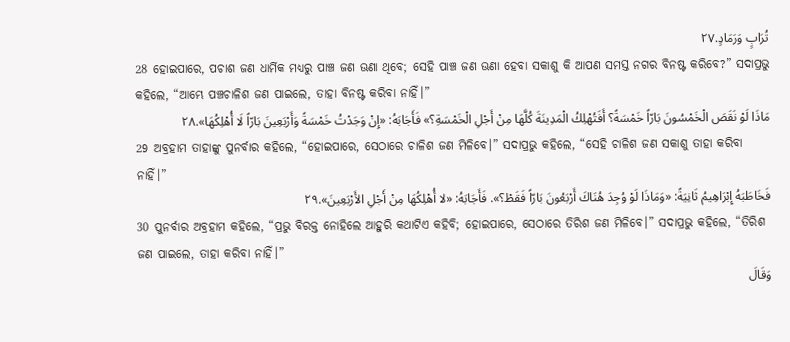تُرَابٍ وَرَمَادٍ.٢٧
28 ହୋଇପାରେ, ପଚାଶ ଜଣ ଧାର୍ମିକ ମଧ୍ୟରୁ ପାଞ୍ଚ ଜଣ ଊଣା ଥିବେ; ସେହି ପାଞ୍ଚ ଜଣ ଊଣା ହେବା ସକାଶୁ କି ଆପଣ ସମସ୍ତ ନଗର ବିନଷ୍ଟ କରିବେ?” ସଦାପ୍ରଭୁ କହିଲେ, “ଆମ୍ଭେ ପଞ୍ଚଚାଳିଶ ଜଣ ପାଇଲେ, ତାହା ବିନଷ୍ଟ କରିବା ନାହିଁ।”
مَاذَا لَوْ نَقَصَ الْخَمْسُونَ بَارّاً خَمْسَةً؟ أَفَتُهْلِكُ الْمَدِينَةَ كُلَّهَا مِنْ أَجْلِ الْخَمْسَةِ؟» فَأَجَابَهُ: «إِنْ وَجَدْتُ خَمْسَةً وَأَرْبَعِينَ بَارّاً لَا أُهْلِكُهَا».٢٨
29 ଅବ୍ରହାମ ତାହାଙ୍କୁ ପୁନର୍ବାର କହିଲେ, “ହୋଇପାରେ, ସେଠାରେ ଚାଳିଶ ଜଣ ମିଳିବେ।” ସଦାପ୍ରଭୁ କହିଲେ, “ସେହି ଚାଳିଶ ଜଣ ସକାଶୁ ତାହା କରିବା ନାହିଁ।”
فَخَاطَبَهُ إِبْرَاهِيمُ ثَانِيَةً: «وَمَاذَا لَوْ وُجِدَ هُنَاكَ أَرْبَعُونَ بَارّاً فَقَطْ؟». فَأَجَابَهُ: «لا أُهْلِكُهَا مِنْ أَجْلِ الأَرْبَعِينَ».٢٩
30 ପୁନର୍ବାର ଅବ୍ରହାମ କହିଲେ, “ପ୍ରଭୁ ବିରକ୍ତ ନୋହିଲେ ଆହୁରି କଥାଟିଏ କହିବି; ହୋଇପାରେ, ସେଠାରେ ତିରିଶ ଜଣ ମିଳିବେ।” ସଦାପ୍ରଭୁ କହିଲେ, “ତିରିଶ ଜଣ ପାଇଲେ, ତାହା କରିବା ନାହିଁ।”
وَقَالَ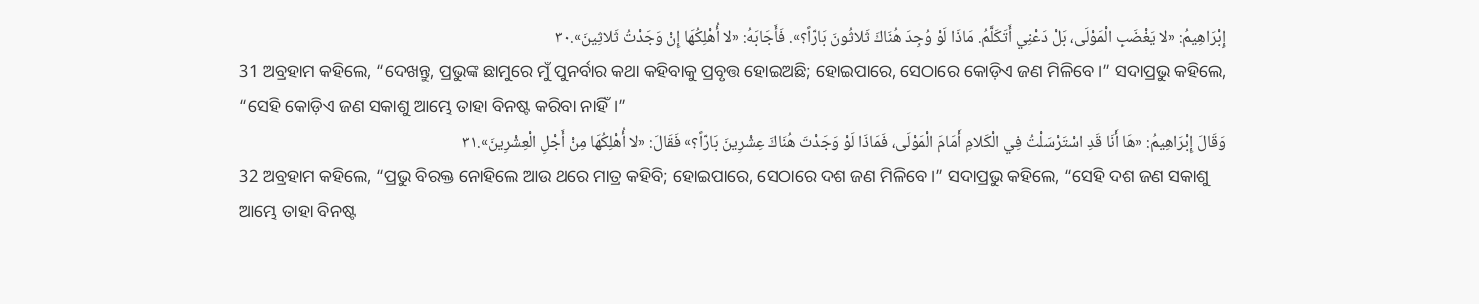إِبْرَاهِيمُ: «لا يَغْضَبِ الْمَوْلَى، بَلْ دَعْنِي أَتَكَلَّمُ. مَاذَا لَوْ وُجِدَ هُنَاكَ ثَلاثُونَ بَارّاً؟». فَأَجَابَهُ: «لا أُهْلِكُهَا إِنْ وَجَدْتُ ثَلاثِينَ».٣٠
31 ଅବ୍ରହାମ କହିଲେ, “ଦେଖନ୍ତୁ, ପ୍ରଭୁଙ୍କ ଛାମୁରେ ମୁଁ ପୁନର୍ବାର କଥା କହିବାକୁ ପ୍ରବୃତ୍ତ ହୋଇଅଛି; ହୋଇପାରେ, ସେଠାରେ କୋଡ଼ିଏ ଜଣ ମିଳିବେ।” ସଦାପ୍ରଭୁ କହିଲେ, “ସେହି କୋଡ଼ିଏ ଜଣ ସକାଶୁ ଆମ୍ଭେ ତାହା ବିନଷ୍ଟ କରିବା ନାହିଁ।”
وَقَالَ إِبْرَاهِيمُ: «هَا أَنَا قَدِ اسْتَرْسَلْتُ فِي الْكَلامِ أَمَامَ الْمَوْلَى، فَمَاذَا لَوْ وَجَدْتَ هُنَاكَ عِشْرِينَ بَارّاً؟» فَقَالَ: «لا أُهْلِكُهَا مِنْ أَجْلِ الْعِشْرِينَ».٣١
32 ଅବ୍ରହାମ କହିଲେ, “ପ୍ରଭୁ ବିରକ୍ତ ନୋହିଲେ ଆଉ ଥରେ ମାତ୍ର କହିବି; ହୋଇପାରେ, ସେଠାରେ ଦଶ ଜଣ ମିଳିବେ।” ସଦାପ୍ରଭୁ କହିଲେ, “ସେହି ଦଶ ଜଣ ସକାଶୁ ଆମ୍ଭେ ତାହା ବିନଷ୍ଟ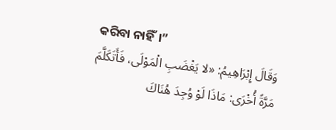କରିବା ନାହିଁ।”
وَقَالَ إِبْرَاهِيمُ: «لا يَغْضَبِ الْمَوْلَى، فَأَتَكَلَّمَ مَرَّةً أُخْرَى: مَاذَا لَوْ وُجِدَ هُنَاكَ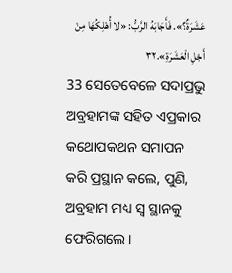عَشَرَةٌ؟». فَأَجَابَهُ الرَّبُّ: «لا أُهْلِكُهَا مِنْ أَجْلِ الْعَشَرَةِ».٣٢
33 ସେତେବେଳେ ସଦାପ୍ରଭୁ ଅବ୍ରହାମଙ୍କ ସହିତ ଏପ୍ରକାର କଥୋପକଥନ ସମାପନ କରି ପ୍ରସ୍ଥାନ କଲେ, ପୁଣି, ଅବ୍ରହାମ ମଧ୍ୟ ସ୍ୱ ସ୍ଥାନକୁ ଫେରିଗଲେ।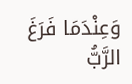وَعِنْدَمَا فَرَغَ الرَّبُّ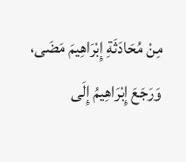مِنْ مُحَادَثَةِ إِبْرَاهِيمَ مَضَى، وَرَجَعَ إِبْرَاهِيمُ إِلَى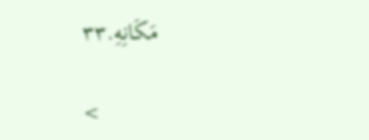مَكَانِهِ.٣٣

<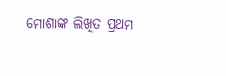ମୋଶାଙ୍କ ଲିଖିତ ପ୍ରଥମ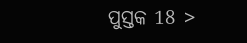ପୁସ୍ତକ 18 >